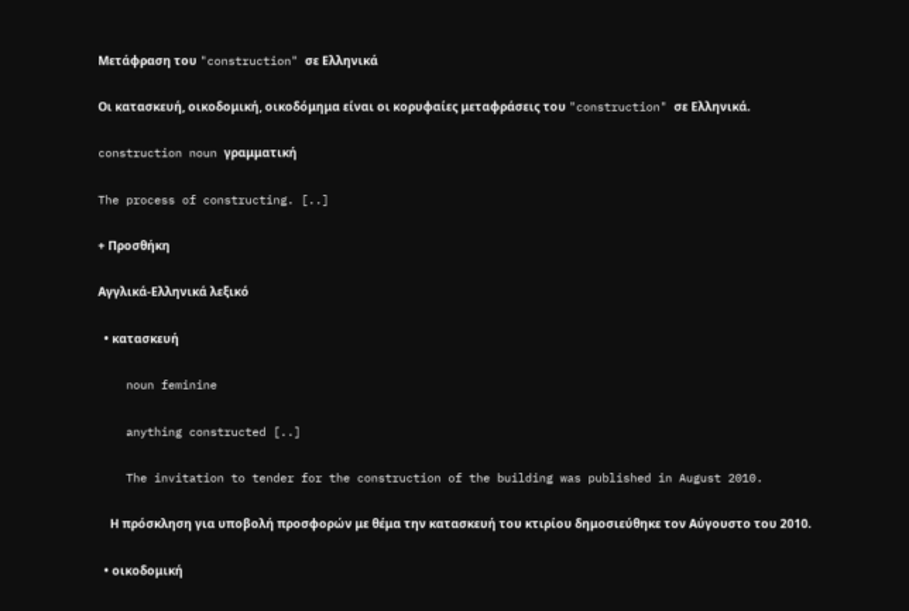Μετάφραση του "construction" σε Ελληνικά

Οι κατασκευή, οικοδομική, οικοδόμημα είναι οι κορυφαίες μεταφράσεις του "construction" σε Ελληνικά.

construction noun γραμματική

The process of constructing. [..]

+ Προσθήκη

Αγγλικά-Ελληνικά λεξικό

  • κατασκευή

    noun feminine

    anything constructed [..]

    The invitation to tender for the construction of the building was published in August 2010.

    Η πρόσκληση για υποβολή προσφορών με θέμα την κατασκευή του κτιρίου δημοσιεύθηκε τον Αύγουστο του 2010.

  • οικοδομική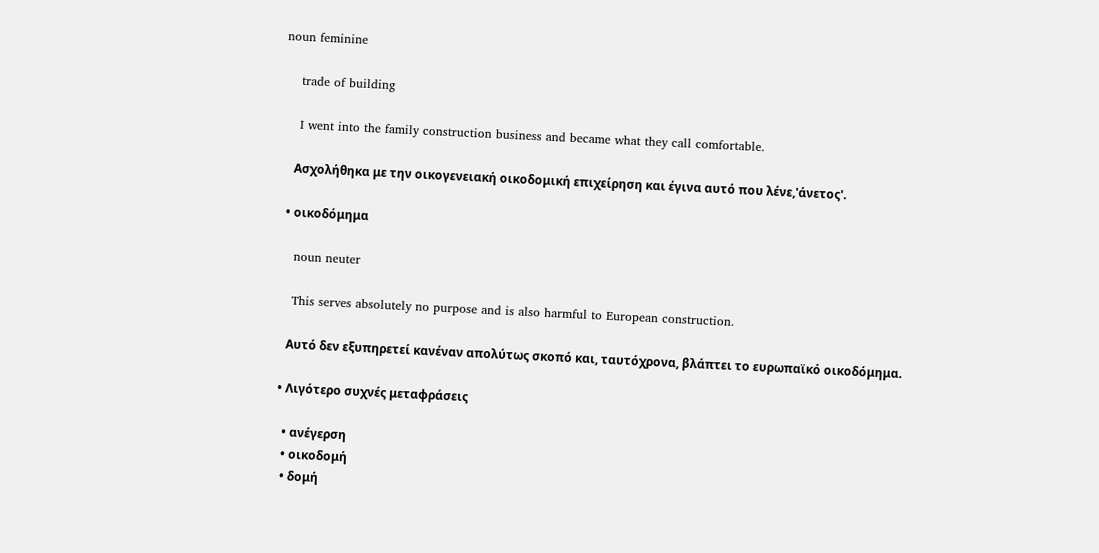noun feminine

    trade of building

    I went into the family construction business and became what they call comfortable.

    Ασχολήθηκα με την οικογενειακή οικοδομική επιχείρηση και έγινα αυτό που λένε,'άνετος'.

  • οικοδόμημα

    noun neuter

    This serves absolutely no purpose and is also harmful to European construction.

    Αυτό δεν εξυπηρετεί κανέναν απολύτως σκοπό και, ταυτόχρονα, βλάπτει το ευρωπαϊκό οικοδόμημα.

  • Λιγότερο συχνές μεταφράσεις

    • ανέγερση
    • οικοδομή
    • δομή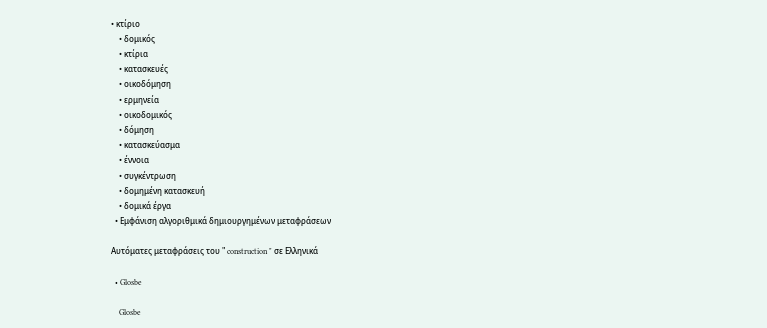• κτίριο
    • δομικός
    • κτίρια
    • κατασκευές
    • οικοδόμηση
    • ερμηνεία
    • οικοδομικός
    • δόμηση
    • κατασκεύασμα
    • έννοια
    • συγκέντρωση
    • δομημένη κατασκευή
    • δομικά έργα
  • Εμφάνιση αλγοριθμικά δημιουργημένων μεταφράσεων

Αυτόματες μεταφράσεις του " construction " σε Ελληνικά

  • Glosbe

    Glosbe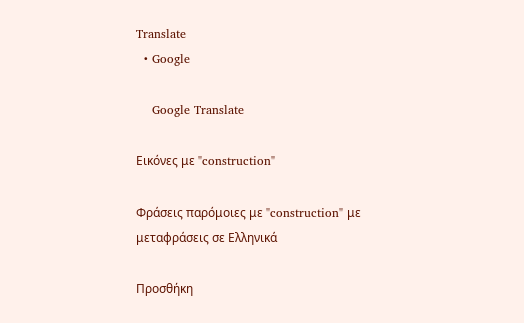Translate
  • Google

    Google Translate

Εικόνες με "construction"

Φράσεις παρόμοιες με "construction" με μεταφράσεις σε Ελληνικά

Προσθήκη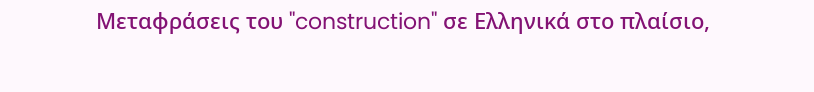Μεταφράσεις του "construction" σε Ελληνικά στο πλαίσιο,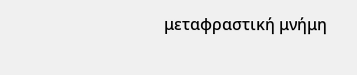μεταφραστική μνήμη